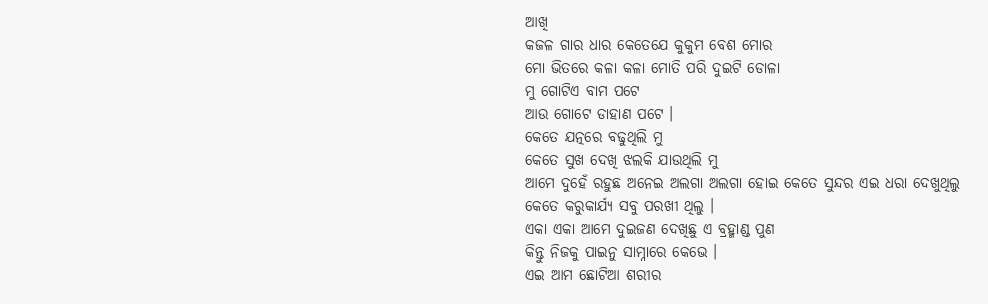ଆଖି
କଜଳ ଗାର ଧାର କେତେଯେ କୁକୁମ ବେଶ ମୋର
ମୋ ଭିତରେ କଳା କଳା ମୋତି ପରି ଦୁଇଟି ଡୋଳା
ମୁ ଗୋଟିଏ ବାମ ପଟେ
ଆଉ ଗୋଟେ ଡାହାଣ ପଟେ ।
କେତେ ଯତ୍ନରେ ବଢୁଥିଲି ମୁ
କେତେ ସୁଖ ଦେଖି ଝଲକି ଯାଉଥିଲି ମୁ
ଆମେ ଦୁହେଁ ରହୁଛ ଅନେଇ ଅଲଗା ଅଲଗା ହୋଇ କେତେ ସୁନ୍ଦର ଏଇ ଧରା ଦେଖୁଥିଲୁ
କେତେ କରୁକାର୍ଯ୍ୟ ସବୁ ପରଖୀ ଥିଲୁ ।
ଏକା ଏକା ଆମେ ଦୁଇଜଣ ଦେଖିଛୁ ଏ ବ୍ରହ୍ମାଣ୍ଡ ପୁଣ
କିନ୍ତୁ ନିଜକୁ ପାଇନୁ ସାମ୍ନାରେ କେଭେ ।
ଏଇ ଆମ ଛୋଟିଆ ଶରୀର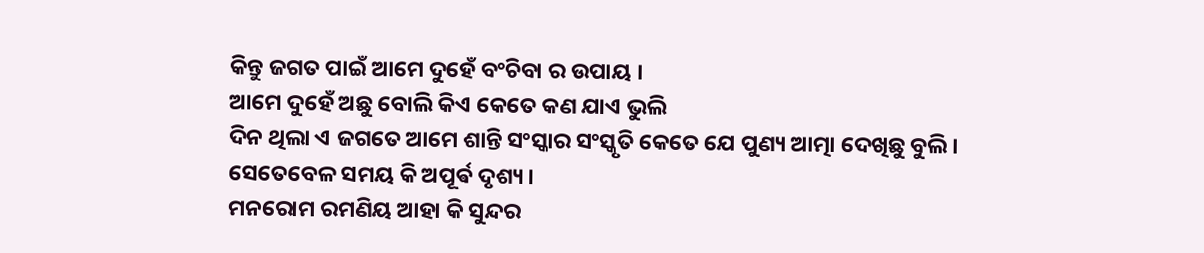କିନ୍ତୁ ଜଗତ ପାଇଁ ଆମେ ଦୁହେଁ ବଂଚିବା ର ଉପାୟ ।
ଆମେ ଦୁହେଁ ଅଛୁ ବୋଲି କିଏ କେତେ କଣ ଯାଏ ଭୁଲି
ଦିନ ଥିଲା ଏ ଜଗତେ ଆମେ ଶାନ୍ତି ସଂସ୍କାର ସଂସ୍କୃତି କେତେ ଯେ ପୁଣ୍ୟ ଆତ୍ମା ଦେଖିଛୁ ବୁଲି।
ସେତେବେଳ ସମୟ କି ଅପୂର୍ଵ ଦୃଶ୍ୟ ।
ମନରୋମ ରମଣିୟ ଆହା କି ସୁନ୍ଦର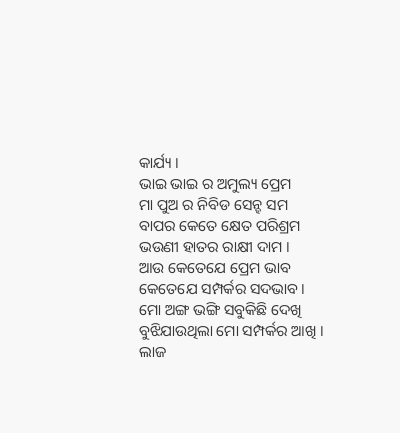କାର୍ଯ୍ୟ ।
ଭାଇ ଭାଇ ର ଅମୁଲ୍ୟ ପ୍ରେମ
ମା ପୁଅ ର ନିବିଡ ସେନ୍ହ ସମ
ବାପର କେତେ କ୍ଷେତ ପରିଶ୍ରମ
ଭଉଣୀ ହାତର ରାକ୍ଷୀ ଦାମ ।
ଆଉ କେତେଯେ ପ୍ରେମ ଭାବ କେତେଯେ ସମ୍ପର୍କର ସଦଭାବ।
ମୋ ଅଙ୍ଗ ଭଙ୍ଗି ସବୁକିଛି ଦେଖି
ବୁଝିଯାଉଥିଲା ମୋ ସମ୍ପର୍କର ଆଖି ।
ଲାଜ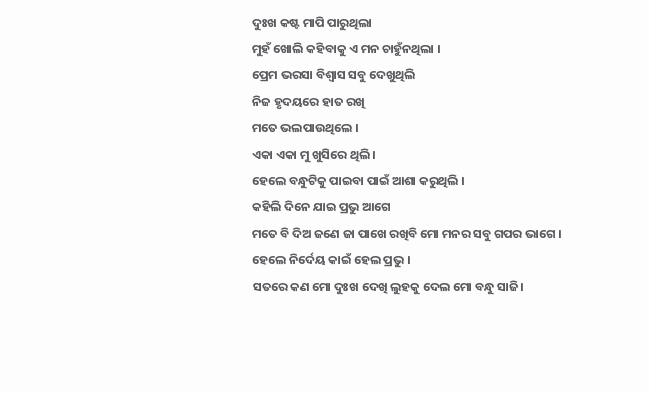ଦୁଃଖ କଷ୍ଟ ମାପି ପାରୁଥିଲା
ମୁହଁ ଖୋଲି କହିବାକୁ ଏ ମନ ଚାହୁଁନଥିଲା ।
ପ୍ରେମ ଭରସା ବିଶ୍ୱାସ ସବୁ ଦେଖୁଥିଲି
ନିଜ ହୃଦୟରେ ହାତ ରଖି
ମତେ ଭଲପାଉଥିଲେ ।
ଏକା ଏକା ମୁ ଖୁସିରେ ଥିଲି ।
ହେଲେ ବନ୍ଧୁଟିକୁ ପାଇବା ପାଇଁ ଆଶା କରୁଥିଲି ।
କହିଲି ଦିନେ ଯାଇ ପ୍ରଭୁ ଆଗେ
ମତେ ବି ଦିଅ ଜଣେ ଜା ପାଖେ ରଖିବି ମୋ ମନର ସବୁ ଗପର ଭାଗେ ।
ହେଲେ ନିର୍ଦେୟ କାଇଁ ହେଲ ପ୍ରଭୁ ।
ସତରେ କଣ ମୋ ଦୁଃଖ ଦେଖି ଲୁହକୁ ଦେଲ ମୋ ବନ୍ଧୁ ସାଜି।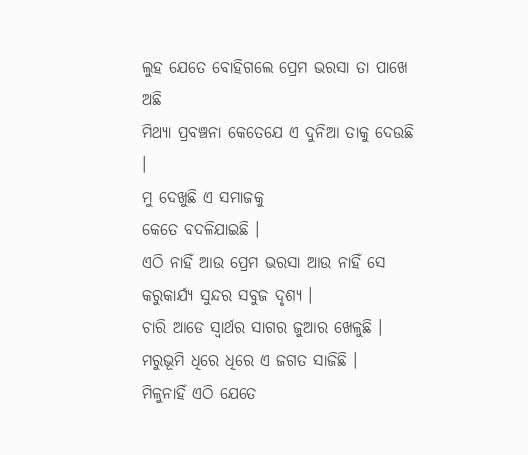ଲୁହ ଯେତେ ବୋହିଗଲେ ପ୍ରେମ ଭରସା ତା ପାଖେ ଅଛି
ମିଥ୍ୟା ପ୍ରବଞ୍ଚନା କେତେଯେ ଏ ଦୁନିଆ ତାକୁ ଦେଉଛି ।
ମୁ ଦେଖୁଛି ଏ ସମାଜକୁ
କେତେ ବଦଳିଯାଇଛି ।
ଏଠି ନାହିଁ ଆଉ ପ୍ରେମ ଭରସା ଆଉ ନାହିଁ ସେ କରୁକାର୍ଯ୍ୟ ସୁନ୍ଦର ସବୁଜ ଦୃଶ୍ୟ ।
ଚାରି ଆଡେ ସ୍ୱାର୍ଥର ସାଗର ଜୁଆର ଖେଳୁଛି ।
ମରୁଭୂମି ଧିରେ ଧିରେ ଏ ଜଗତ ସାଜିଛି ।
ମିଳୁନାହିଁ ଏଠି ଯେତେ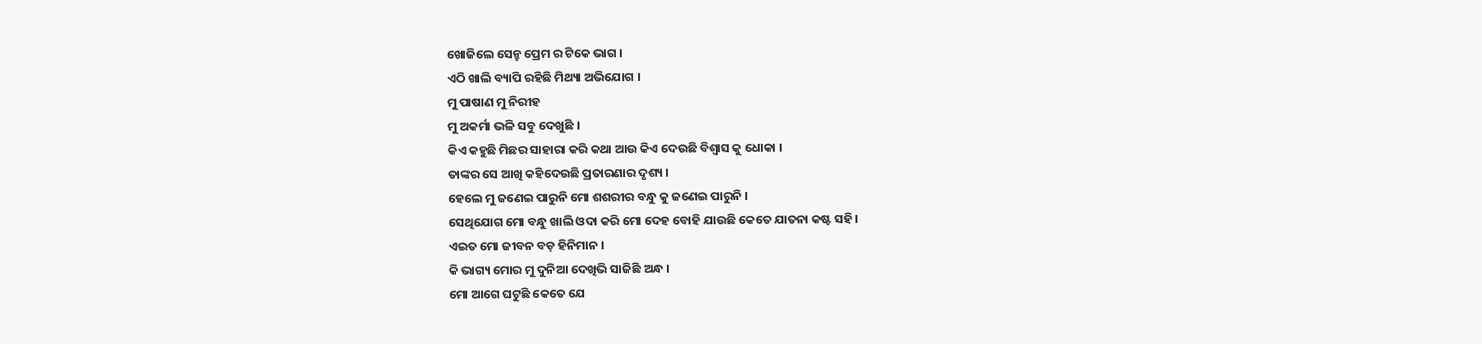ଖୋଜିଲେ ସେନ୍ହ ପ୍ରେମ ର ଟିକେ ଭାଗ ।
ଏଠି ଖାଲି ବ୍ୟାପି ରହିଛି ମିଥ୍ୟା ଅଭିଯୋଗ ।
ମୁ ପାଷାଣ ମୁ ନିରୀହ
ମୁ ଅକର୍ମା ଭଳି ସବୁ ଦେଖୁଛି ।
କିଏ କହୁଛି ମିଛର ସାହାରା କରି କଥା ଆଉ କିଏ ଦେଉଛି ବିଶ୍ୱାସ କୁ ଧୋକା ।
ତାଙ୍କର ସେ ଆଖି କହିଦେଉଛି ପ୍ରତାରଣାର ଦୃଶ୍ୟ ।
ହେଲେ ମୁ ଜଣେଇ ପାରୁନି ମୋ ଶଶରୀର ବନ୍ଧୁ କୁ ଜଣେଇ ପାରୁନି ।
ସେଥିଯୋଗ ମୋ ବନ୍ଧୁ ଖାଲି ଓଦା କରି ମୋ ଦେହ ବୋହି ଯାଉଛି କେତେ ଯାତନା କଷ୍ଟ ସହି ।
ଏଇତ ମୋ ଜୀବନ ବଡ଼ ହିନିମାନ ।
କି ଭାଗ୍ୟ ମୋର ମୁ ଦୁନିଆ ଦେଖିଭି ସାଜିଛି ଅନ୍ଧ ।
ମୋ ଆଗେ ଘଟୁଛି କେତେ ଯେ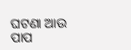ଘଟଣା ଆଉ ପାପ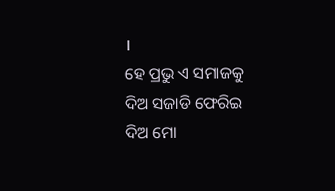।
ହେ ପ୍ରଭୁ ଏ ସମାଜକୁ ଦିଅ ସଜାଡି ଫେରିଇ ଦିଅ ମୋ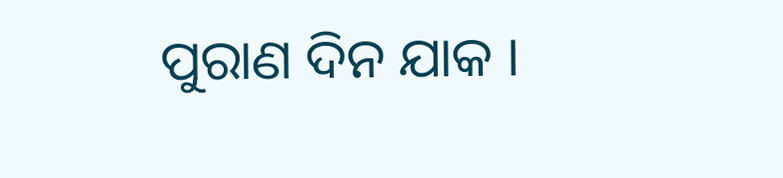ପୁରାଣ ଦିନ ଯାକ ।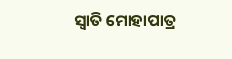ସ୍ଵାତି ମୋହାପାତ୍ର